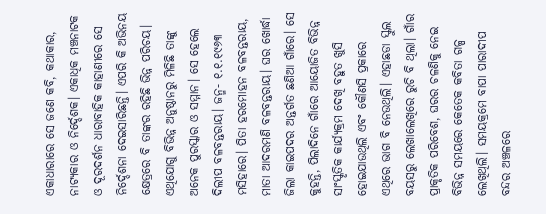ଏକାଧାରାରେ ସେ ଜଣେ କବି, କଥାକାର, ନାଟ୍ୟକାର ଓ ନିର୍ଦ୍ଦେଶକ। ଏକାଧିକ ମଞ୍ଚନାଟକ ଓ ଦୂରଦର୍ଶନ ଧାରାବାହିକ କାହାଣୀରେ ସେ ନିର୍ଦ୍ଦେଶନା ଦେଇସାରିଛନ୍ତି। ଏପରି କି ଅଭିନୟ କ୍ଷେତ୍ରରେ ବି ତାଙ୍କର ରହିଛି ଭିନ୍ନ ପରିଚୟ। ଏଥିଯୋଗୁ ବିଭିନ୍ନ ଅନୁଷ୍ଠାନରୁ ମିଳିଛି ତାଙ୍କୁ ଅନେକ ପୁରସ୍କାର ଓ ସମ୍ମାନ। ସେ ହେଲେ ଦିଲୀପ ବଳବନ୍ତରାୟ। ଜନ୍ମ- ୧.୧.୧୯୬୩ ମସିହାରେ। ପିତା ହରମୋହନ ବଳବନ୍ତରାୟ, ମାତା ଆଦରମଣି ବଳବନ୍ତରାୟ। ଘର ଖୋର୍ଦ୍ଧା ଜିଲା କାଇପଦର ଅନ୍ତର୍ଗତ ଛଣିଆ ଗାଁରେ। ସେ କୁହନ୍ତି, ପିଲାଦିନେ ଗାଁରେ ଆୟୋଜିତ ବିଭିନ୍ନ ସାଂସ୍କୃତିକ କାର୍ଯ୍ୟକ୍ରମ ଦେଖି ବହୁତ ଖୁସି ହୋଇଯାଉଥିଲି ଏବଂ କୌଣସି ପ୍ରକାରେ ଏଥିରେ ଭାଗ ବି ନେଉଥିଲି। ଏହାଛଡା ସ୍କୁଲ ବୟସରୁ ଲେଖାଲେଖିରେ ରୁଚି ବି ଥିଲା। ଗାଁର ପ୍ରାକୃତିକ ପରିବେଶ, ଘରର ଚଳଣିକୁ ନେଇ ବିଭିନ୍ନ ସମୟରେ କେତେକ କବିତା ଗଳ୍ପ ଲେଖିଥିଲି। ସମୟକ୍ରମେ ବାପା ପାରାଦୀପ ବନ୍ଦର ଅଞ୍ଚଳରେ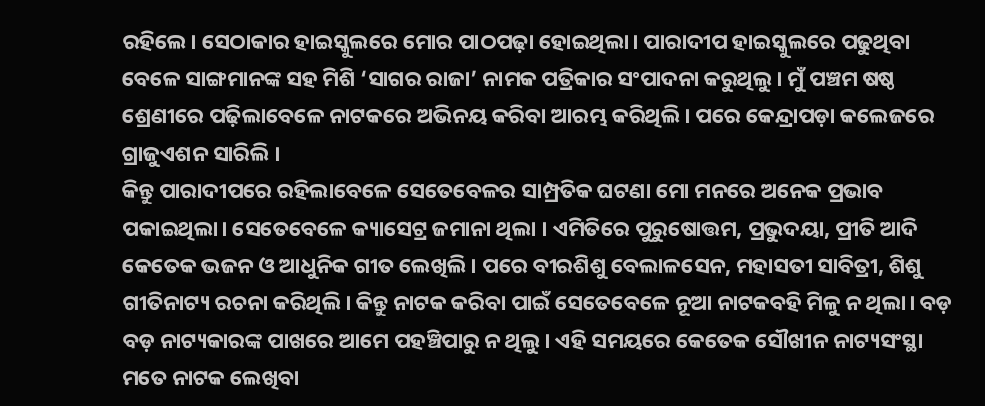ରହିଲେ। ସେଠାକାର ହାଇସ୍କୁଲରେ ମୋର ପାଠପଢ଼ା ହୋଇଥିଲା। ପାରାଦୀପ ହାଇସ୍କୁଲରେ ପଢୁଥିବା ବେଳେ ସାଙ୍ଗମାନଙ୍କ ସହ ମିଶି ‘ସାଗର ରାଜା’ ନାମକ ପତ୍ରିକାର ସଂପାଦନା କରୁଥିଲୁ। ମୁଁ ପଞ୍ଚମ ଷଷ୍ଠ ଶ୍ରେଣୀରେ ପଢ଼ିଲାବେଳେ ନାଟକରେ ଅଭିନୟ କରିବା ଆରମ୍ଭ କରିଥିଲି। ପରେ କେନ୍ଦ୍ରାପଡ଼ା କଲେଜରେ ଗ୍ରାଜୁଏଶନ ସାରିଲି ।
କିନ୍ତୁ ପାରାଦୀପରେ ରହିଲାବେଳେ ସେତେବେଳର ସାମ୍ପ୍ରତିକ ଘଟଣା ମୋ ମନରେ ଅନେକ ପ୍ରଭାବ ପକାଇଥିଲା। ସେତେବେଳେ କ୍ୟାସେଟ୍ର ଜମାନା ଥିଲା । ଏମିତିରେ ପୁରୁଷୋତ୍ତମ, ପ୍ରଭୁଦୟା, ପ୍ରୀତି ଆଦି କେତେକ ଭଜନ ଓ ଆଧୁନିକ ଗୀତ ଲେଖିଲି। ପରେ ବୀରଶିଶୁ ବେଲାଳସେନ, ମହାସତୀ ସାବିତ୍ରୀ, ଶିଶୁ ଗୀତିନାଟ୍ୟ ରଚନା କରିଥିଲି। କିନ୍ତୁ ନାଟକ କରିବା ପାଇଁ ସେତେବେଳେ ନୂଆ ନାଟକବହି ମିଳୁ ନ ଥିଲା। ବଡ଼ ବଡ଼ ନାଟ୍ୟକାରଙ୍କ ପାଖରେ ଆମେ ପହଞ୍ଚିପାରୁ ନ ଥିଲୁ। ଏହି ସମୟରେ କେତେକ ସୌଖୀନ ନାଟ୍ୟସଂସ୍ଥା ମତେ ନାଟକ ଲେଖିବା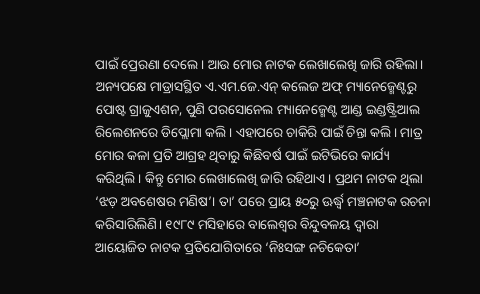ପାଇଁ ପ୍ରେରଣା ଦେଲେ। ଆଉ ମୋର ନାଟକ ଲେଖାଲେଖି ଜାରି ରହିଲା। ଅନ୍ୟପକ୍ଷେ ମାଡ୍ରାସସ୍ଥିତ ଏ.ଏମ.ଜେ.ଏନ୍ କଲେଜ ଅଫ୍ ମ୍ୟାନେଜ୍ମେଣ୍ଟରୁ ପୋଷ୍ଟ ଗ୍ରାଜୁଏଶନ, ପୁଣି ପରସୋନେଲ ମ୍ୟାନେଜ୍ମେଣ୍ଟ ଆଣ୍ଡ ଇଣ୍ଡଷ୍ଟ୍ରିଆଲ ରିଲେଶନରେ ଡିପ୍ଲୋମା କଲି। ଏହାପରେ ଚାକିରି ପାଇଁ ଚିନ୍ତା କଲି। ମାତ୍ର ମୋର କଳା ପ୍ରତି ଆଗ୍ରହ ଥିବାରୁ କିଛିବର୍ଷ ପାଇଁ ଇଟିଭିରେ କାର୍ଯ୍ୟ କରିଥିଲି। କିନ୍ତୁ ମୋର ଲେଖାଲେଖି ଜାରି ରହିଥାଏ। ପ୍ରଥମ ନାଟକ ଥିଲା ‘ଝଡ଼ ଅବଶେଷର ମଣିଷ’। ତା’ ପରେ ପ୍ରାୟ ୫୦ରୁ ଊର୍ଦ୍ଧ୍ୱ ମଞ୍ଚନାଟକ ରଚନା କରିସାରିଲିଣି। ୧୯୮୯ ମସିହାରେ ବାଲେଶ୍ୱର ବିନ୍ଦୁବଳୟ ଦ୍ୱାରା ଆୟୋଜିତ ନାଟକ ପ୍ରତିଯୋଗିତାରେ ‘ନିଃସଙ୍ଗ ନଚିକେତା’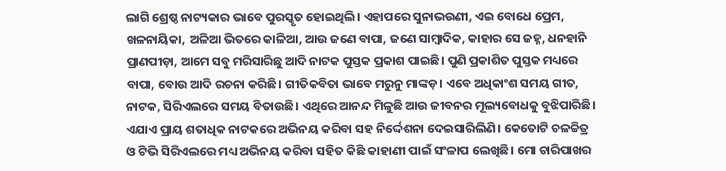ଲାଗି ଶ୍ରେଷ୍ଠ ନାଟ୍ୟକାର ଭାବେ ପୁରସ୍କୃତ ହୋଇଥିଲି। ଏହାପରେ ସୁନାଭଉଣୀ, ଏଇ ବୋଧେ ପ୍ରେମ, ଖଳନାୟିକା, ଅଳିଆ ଭିତରେ କାଳିଆ, ଆଉ ଜଣେ ବାପା, ଜଣେ ସାମ୍ବାଦିକ, କାହାର ସେ ଜହ୍ନ, ଧନହାନି ପ୍ରାଣପୀଡ଼ା, ଆମେ ସବୁ ମରିସାରିଛୁ ଆଦି ନାଟକ ପୁସ୍ତକ ପ୍ରକାଶ ପାଇଛି। ପୁଣି ପ୍ରକାଶିତ ପୁସ୍ତକ ମଧ୍ୟରେ ବାପା, ବୋଉ ଆଦି ରଚନା କରିଛି। ଗୀତିକବିତା ଭାବେ ମରୁନୁ ମାଙ୍କଡ଼। ଏବେ ଅଧିକାଂଶ ସମୟ ଗୀତ, ନାଟକ, ସିରିଏଲରେ ସମୟ ବିତାଉଛି। ଏଥିରେ ଆନନ୍ଦ ମିଳୁଛି ଆଉ ଜୀବନର ମୂଲ୍ୟବୋଧକୁ ବୁଝିପାରିଛି। ଏଯାଏ ପ୍ରାୟ ଶତାଧିକ ନାଟକରେ ଅଭିନୟ କରିବା ସହ ନିର୍ଦ୍ଦେଶନା ଦେଇସାରିଲିଣି। କେତୋଟି ଚଳଚ୍ଚିତ୍ର ଓ ଟିଭି ସିରିଏଲରେ ମଧ୍ୟ ଅଭିନୟ କରିବା ସହିତ କିଛି କାହାଣୀ ପାଇଁ ସଂଳାପ ଲେଖିଛି। ମୋ ଚାରିପାଖର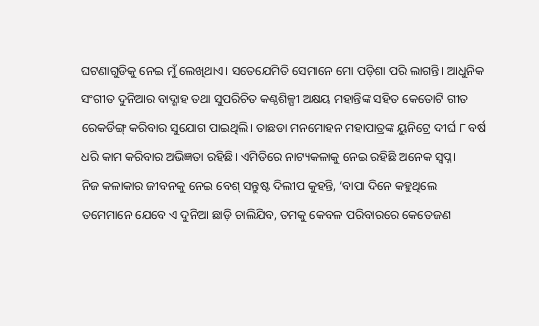ଘଟଣାଗୁଡିକୁ ନେଇ ମୁଁ ଲେଖିଥାଏ। ସତେଯେମିତି ସେମାନେ ମୋ ପଡ଼ିଶା ପରି ଲାଗନ୍ତି। ଆଧୁନିକ ସଂଗୀତ ଦୁନିଆର ବାଦ୍ଶାହ ତଥା ସୁପରିଚିତ କଣ୍ଠଶିଳ୍ପୀ ଅକ୍ଷୟ ମହାନ୍ତିଙ୍କ ସହିତ କେତୋଟି ଗୀତ ରେକର୍ଡିଙ୍ଗ୍ କରିବାର ସୁଯୋଗ ପାଇଥିଲି। ତାଛଡା ମନମୋହନ ମହାପାତ୍ରଙ୍କ ୟୁନିଟ୍ରେ ଦୀର୍ଘ ୮ ବର୍ଷ ଧରି କାମ କରିବାର ଅଭିଜ୍ଞତା ରହିଛି। ଏମିତିରେ ନାଟ୍ୟକଳାକୁ ନେଇ ରହିଛି ଅନେକ ସ୍ବପ୍ନ।
ନିଜ କଳାକାର ଜୀବନକୁ ନେଇ ବେଶ୍ ସନ୍ତୁଷ୍ଟ ଦିଲୀପ କୁହନ୍ତି, ‘ବାପା ଦିନେ କହୁଥିଲେ ତମେମାନେ ଯେବେ ଏ ଦୁନିଆ ଛାଡ଼ି ଚାଲିଯିବ, ତମକୁ କେବଳ ପରିବାରରେ କେତେଜଣ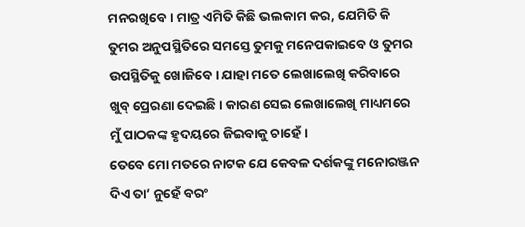ମନରଖିବେ। ମାତ୍ର ଏମିତି କିଛି ଭଲକାମ କର, ଯେମିତି କି ତୁମର ଅନୁପସ୍ଥିତିରେ ସମସ୍ତେ ତୁମକୁ ମନେପକାଇବେ ଓ ତୁମର ଉପସ୍ଥିତିକୁ ଖୋଜିବେ। ଯାହା ମତେ ଲେଖାଲେଖି କରିବାରେ ଖୁବ୍ ପ୍ରେରଣା ଦେଇଛି। କାରଣ ସେଇ ଲେଖାଲେଖି ମାଧ୍ୟମରେ ମୁଁ ପାଠକଙ୍କ ହୃଦୟରେ ଜିଇବାକୁ ଚାହେଁ।
ତେବେ ମୋ ମତରେ ନାଟକ ଯେ କେବଳ ଦର୍ଶକଙ୍କୁ ମନୋରଞ୍ଜନ ଦିଏ ତା’ ନୁହେଁ ବରଂ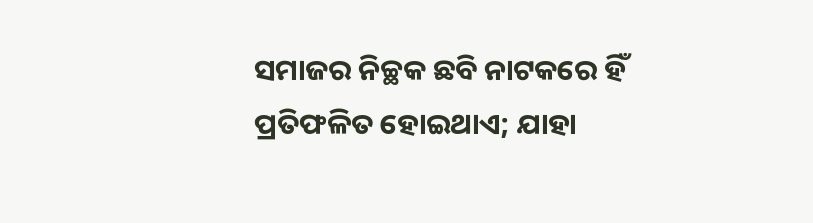ସମାଜର ନିଚ୍ଛକ ଛବି ନାଟକରେ ହିଁ ପ୍ରତିଫଳିତ ହୋଇଥାଏ; ଯାହା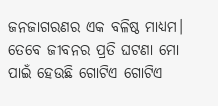ଜନଜାଗରଣର ଏକ ବଳିଷ୍ଠ ମାଧ୍ୟମ। ତେବେ ଜୀବନର ପ୍ରତି ଘଟଣା ମୋ ପାଇଁ ହେଉଛି ଗୋଟିଏ ଗୋଟିଏ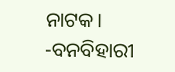ନାଟକ।
-ବନବିହାରୀ